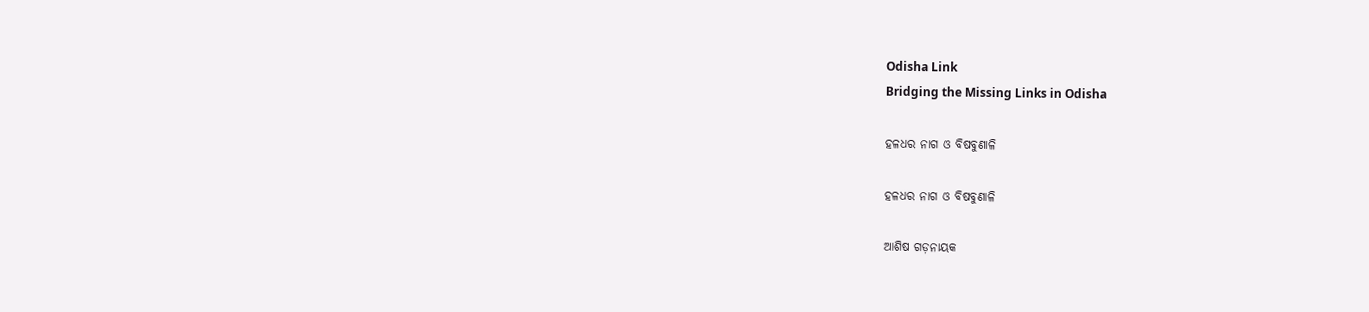Odisha Link
Bridging the Missing Links in Odisha

ହଳଧର ନାଗ ଓ ବିଷବୁଣାଳି

ହଳଧର ନାଗ ଓ ବିଷବୁଣାଳି

ଆଶିଷ ଗଡ଼ନାୟକ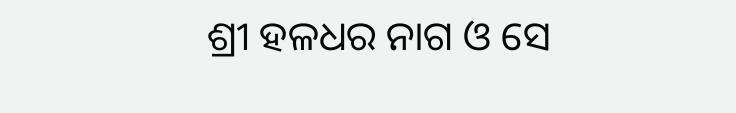ଶ୍ରୀ ହଳଧର ନାଗ ଓ ସେ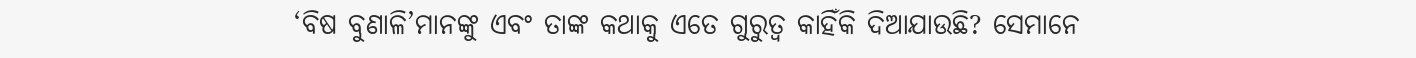‘ବିଷ ବୁଣାଳି’ମାନଙ୍କୁ ଏବଂ ତାଙ୍କ କଥାକୁ ଏତେ ଗୁରୁତ୍ବ କାହିଁକି ଦିଆଯାଉଛି? ସେମାନେ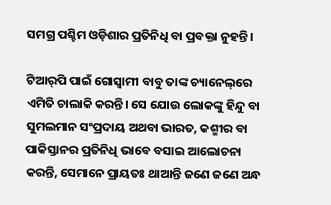ସମଗ୍ର ପଶ୍ଚିମ ଓଡ଼ିଶାର ପ୍ରତିନିଧି ବା ପ୍ରବକ୍ତା ନୁହନ୍ତି।

ଟିଆର୍‌ପି ପାଇଁ ଗୋସ୍ବାମୀ ବାବୁ ତାଙ୍କ ଚ୍ୟାନେଲ୍‌ରେ ଏମିତି ଚାଲାକି କରନ୍ତି। ସେ ଯୋଉ ଲୋକଙ୍କୁ ହିନ୍ଦୁ ବା ସୁମଲମାନ ସଂପ୍ରଦାୟ ଅଥବା ଭାରତ, କଶ୍ମୀର ବା ପାକିସ୍ତାନର ପ୍ରତିନିଧି ଭାବେ ବସାଇ ଆଲୋଚନା କରନ୍ତି, ସେମାନେ ପ୍ରାୟତଃ ଥାଆନ୍ତି ଜଣେ ଜଣେ ଅନ୍ଧ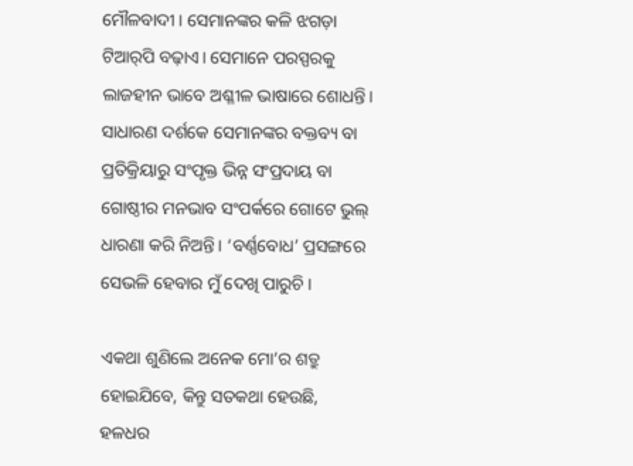ମୌଳବାଦୀ। ସେମାନଙ୍କର କଳି ଝଗଡ଼ା ଟିଆର୍‌ପି ବଢ଼ାଏ। ସେମାନେ ପରସ୍ପରକୁ ଲାଜହୀନ ଭାବେ ଅଶ୍ଳୀଳ ଭାଷାରେ ଶୋଧନ୍ତି। ସାଧାରଣ ଦର୍ଶକେ ସେମାନଙ୍କର ବକ୍ତବ୍ୟ ବା ପ୍ରତିକ୍ରିୟାରୁ ସଂପୃକ୍ତ ଭିନ୍ନ ସଂପ୍ରଦାୟ ବା ଗୋଷ୍ଠୀର ମନଭାବ ସଂପର୍କରେ ଗୋଟେ ଭୁଲ୍ ଧାରଣା କରି ନିଅନ୍ତି। ‘ବର୍ଣ୍ଣବୋଧ’ ପ୍ରସଙ୍ଗରେ ସେଭଳି ହେବାର ମୁଁ ଦେଖି ପାରୁଚି।

ଏକଥା ଶୁଣିଲେ ଅନେକ ମୋ’ର ଶତ୍ରୁ ହୋଇଯିବେ, କିନ୍ତୁ ସତକଥା ହେଉଛି, ହଳଧର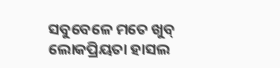ସବୁବେଳେ ମତେ ଖୁବ୍ ଲୋକପ୍ରିୟତା ହାସଲ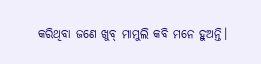କରିଥିବା ଜଣେ ଖୁବ୍ ମାମୁଲି କବି ମନେ ହୁଅନ୍ତି।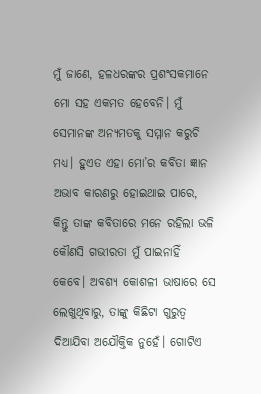ମୁଁ ଜାଣେ, ହଳଧରଙ୍କର ପ୍ରଶଂସକମାନେ ମୋ ସହ ଏକମତ ହେବେନି। ମୁଁ ସେମାନଙ୍କ ଅନ୍ୟମତକୁ ସମ୍ମାନ କରୁଚି ମଧ୍ୟ। ହୁଏତ ଏହା ମୋ’ର କବିତା ଜ୍ଞାନ ଅଭାବ କାରଣରୁ ହୋଇଥାଇ ପାରେ, କିନ୍ତୁ ତାଙ୍କ କବିତାରେ ମନେ ରହିଲା ଭଳି କୌଣସି ଗଭୀରତା ମୁଁ ପାଇନାହିଁ କେବେ। ଅବଶ୍ୟ କୋଶଳୀ ଭାଷାରେ ସେ ଲେଖୁଥିବାରୁ, ତାଙ୍କୁ କିଛିଟା ଗୁରୁତ୍ବ ଦିଆଯିବା ଅଯୌକ୍ତିକ ନୁହେଁ। ଗୋଟିଏ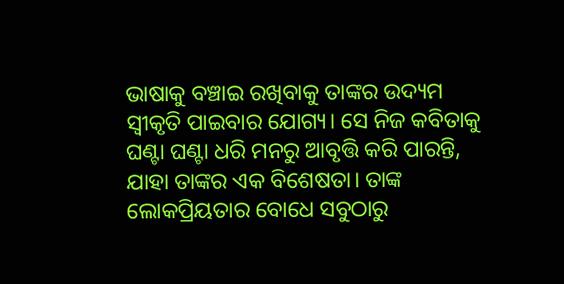ଭାଷାକୁ ବଞ୍ଚାଇ ରଖିବାକୁ ତାଙ୍କର ଉଦ୍ୟମ ସ୍ୱୀକୃତି ପାଇବାର ଯୋଗ୍ୟ। ସେ ନିଜ କବିତାକୁ ଘଣ୍ଟା ଘଣ୍ଟା ଧରି ମନରୁ ଆବୃତ୍ତି କରି ପାରନ୍ତି, ଯାହା ତାଙ୍କର ଏକ ବିଶେଷତା। ତାଙ୍କ ଲୋକପ୍ରିୟତାର ବୋଧେ ସବୁଠାରୁ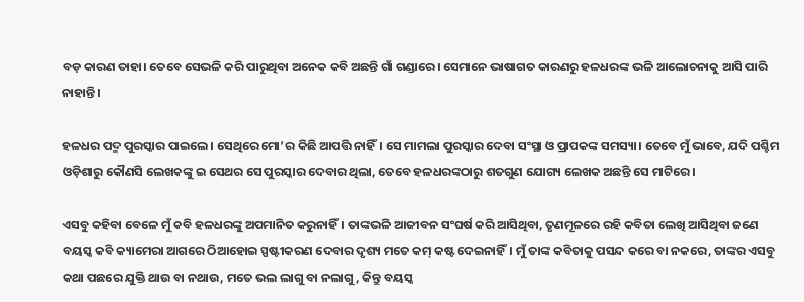ବଡ଼ କାରଣ ତାହା। ତେବେ ସେଭଳି କରି ପାରୁଥିବା ଅନେକ କବି ଅଛନ୍ତି ଗାଁ ଗଣ୍ଡାରେ। ସେମାନେ ଭାଷାଗତ କାରଣରୁ ହଳଧରଙ୍କ ଭଳି ଆଲୋଚନାକୁ ଆସି ପାରି ନାହାନ୍ତି।

ହଳଧର ପଦ୍ମ ପୁରସ୍କାର ପାଇଲେ। ସେଥି‌ରେ ମୋ’ର କିଛି ଆପତ୍ତି ନାହିଁ। ସେ ମାମଲା ପୁରସ୍କାର ଦେବା ସଂସ୍ଥା ଓ ପ୍ରାପକଙ୍କ ସମସ୍ୟା। ତେବେ ମୁଁ ଭାବେ, ଯଦି ପଶ୍ଚିମ ଓଡ଼ିଶାରୁ କୌଣସି ଲେଖକଙ୍କୁ ଇ ସେଥର ସେ ପୁରସ୍କାର ଦେବାର ଥିଲା, ତେବେ ହଳଧରଙ୍କଠାରୁ ଶତଗୁଣ ଯୋଗ୍ୟ ଲେଖକ ଅଛନ୍ତି ସେ ମାଟିରେ।

ଏସବୁ କହିବା ବେଳେ ମୁଁ କବି ହଳଧରଙ୍କୁ ଅପମାନିତ କରୁନାହିଁ। ତାଙ୍କଭଳି ଆଜୀବନ ସଂଘର୍ଷ କରି ଆସିଥିବା, ତୃଣମୂଳରେ ରହି କବିତା ଲେଖି ଆସିଥିବା ଜଣେ ବୟସ୍କ କବି କ୍ୟାମେରା ଆଗରେ ଠିଆହୋଇ ସ୍ପଷ୍ଟୀକରଣ ଦେବାର ଦୃଶ୍ୟ ମତେ କମ୍ କଷ୍ଟ ଦେଇନାହିଁ। ମୁଁ ତାଙ୍କ କବିତାକୁ ପସନ୍ଦ କରେ ବା ନକରେ, ତାଙ୍କର ଏସବୁ କଥା ପଛରେ ଯୁକ୍ତି ଥାଉ ବା ନଥାଉ, ମତେ ଭଲ ଲାଗୁ ବା ନଲାଗୁ, କିନ୍ତୁ ବୟସ୍କ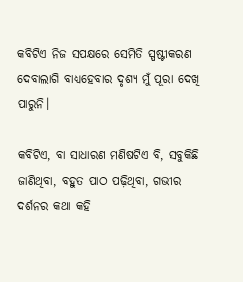କବିଟିଏ ନିଜ ସପକ୍ଷରେ ସେମିତି ସ୍ପଷ୍ଟୀକରଣ ଦେବାଲାଗି ବାଧ୍ୟହେବାର ଦୃଶ୍ୟ ମୁଁ ପୂରା ଦେଖି ପାରୁନି।

କବିଟିଏ, ବା ସାଧାରଣ ମଣିଷଟିଏ ବି, ସବୁକିଛି ଜାଣିଥିବା, ବହୁତ ପାଠ ପଢ଼ିଥିବା, ଗଭୀର ଦର୍ଶନର କଥା କହି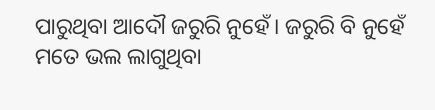ପାରୁଥିବା ଆଦୌ ଜରୁରି ନୁହେଁ। ଜରୁରି ବି ନୁହେଁ ମତେ ଭଲ ଲାଗୁଥିବା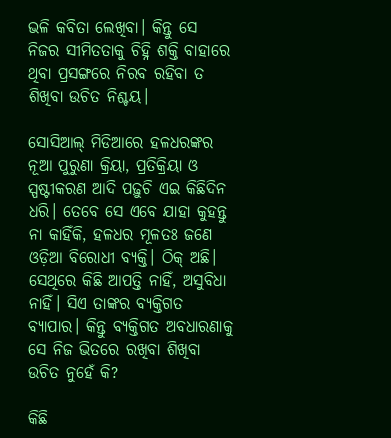ଭଳି କବିତା ଲେଖିବା। କିନ୍ତୁ ସେ ନିଜର ସୀମିତତାକୁ ଚିହ୍ନି ଶକ୍ତି ବାହାରେ ଥିବା ପ୍ରସଙ୍ଗରେ ନିରବ ରହିବା ତ ଶିଖିବା ଉଚିତ ନିଶ୍ଚୟ।

ସୋସିଆଲ୍ ମିଡିଆରେ ହଳଧରଙ୍କର ନୂଆ ପୁରୁଣା କ୍ରିୟା, ପ୍ରତିକ୍ରିୟା ଓ ସ୍ପଷ୍ଟୀକରଣ ଆଦି ପଢ଼ୁଚି ଏଇ କିଛିଦିନ ଧରି। ତେବେ ସେ ଏବେ ଯାହା କୁହନ୍ତୁ ନା କାହିଁକି, ହଳଧର ମୂଳତଃ ଜଣେ ଓଡ଼ିଆ ବିରୋଧୀ ବ୍ୟକ୍ତି। ଠିକ୍ ଅଛି। ସେଥିରେ କିଛି ଆପତ୍ତି ନାହିଁ, ଅସୁବିଧା ନାହିଁ। ସିଏ ତାଙ୍କର ବ୍ୟକ୍ତିଗତ ବ୍ୟାପାର। କିନ୍ତୁ ବ୍ୟକ୍ତିଗତ ଅବଧାରଣାକୁ ସେ ନିଜ ଭିତରେ ରଖିବା ଶିଖିବା ଉଚିତ ନୁହେଁ କି?

କିଛି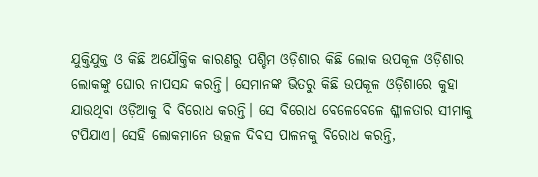ଯୁକ୍ତିଯୁକ୍ତ ଓ କିଛି ଅଯୌକ୍ତିକ କାରଣରୁ ପଶ୍ଚିମ ଓଡ଼ିଶାର କିଛି ଲୋକ ଉପକୂଳ ଓଡ଼ିଶାର ଲୋକଙ୍କୁ ଘୋର ନାପସନ୍ଦ କରନ୍ତି। ସେମାନଙ୍କ ଭିତରୁ କିଛି ଉପକୂଳ ଓଡ଼ିଶାରେ କୁହା ଯାଉଥିବା ଓଡ଼ିଆକୁ ବି ବିରୋଧ କରନ୍ତି। ସେ ବିରୋଧ ବେଳେବେଳେ ଶ୍ଳୀଳତାର ସୀମାକୁ ଟପିଯାଏ। ସେହି ଲୋକମାନେ ଉତ୍କଳ ଦିବସ ପାଳନକୁ ବିରୋଧ କରନ୍ତି,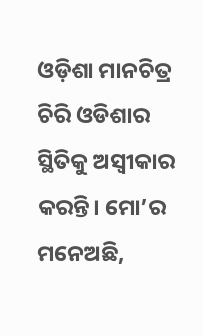ଓଡ଼ିଶା ମାନଚିତ୍ର ଚିରି ଓଡିଶାର ସ୍ଥିତିକୁ ଅସ୍ୱୀକାର କରନ୍ତି। ମୋ’ର ମନେଅଛି,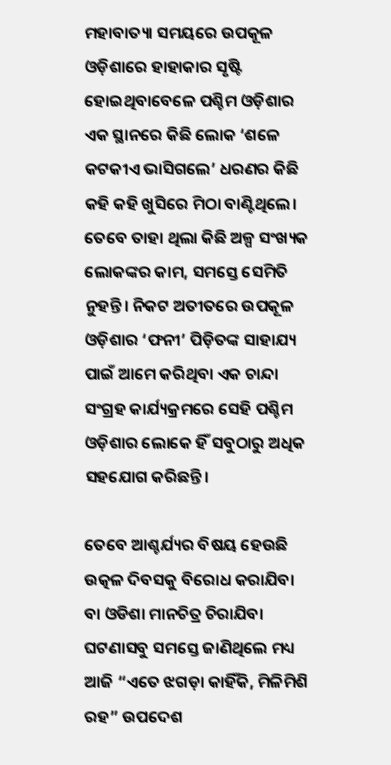ମହାବାତ୍ୟା ସମୟରେ ଉପକୂଳ ଓଡ଼ିଶାରେ ହାହାକାର ସୃଷ୍ଟି ହୋଇଥିବାବେଳେ ପଶ୍ଚିମ ଓଡ଼ିଶାର ଏକ ସ୍ଥାନରେ କିଛି ଲୋକ ‘ଶଳେ କଟକୀଏ ଭାସିଗଲେ’ ଧରଣର କିଛି କହି କହି ଖୁସିରେ ମିଠା ବାଣ୍ଟିଥିଲେ। ତେବେ ତାହା ଥିଲା କିଛି ଅଳ୍ପ ସଂଖ୍ୟକ ଲୋକଙ୍କର କାମ, ସମସ୍ତେ ସେମିତି ନୁହନ୍ତି। ନିକଟ ଅତୀତରେ ଉପକୂଳ ଓଡ଼ିଶାର ‘ଫନୀ’ ପିଡ଼ିତଙ୍କ ସାହାଯ୍ୟ ପାଇଁ ଆମେ କରିଥିବା ଏକ ଚାନ୍ଦା ସଂଗ୍ରହ କାର୍ଯ୍ୟକ୍ରମରେ ସେହି ପଶ୍ଚିମ ଓଡ଼ିଶାର ଲୋକେ ହିଁ ସବୁଠାରୁ ଅଧିକ ସହଯୋଗ କରିଛନ୍ତି।

ତେବେ ଆଶ୍ଚର୍ଯ୍ୟର ବିଷୟ ହେଉଛି ଉତ୍କଳ ଦିବସକୁ ବିରୋଧ କରାଯିବା ବା ଓଡିଶା ମାନଚିତ୍ର ଚିରାଯିବା ଘଟଣାସବୁ ସମସ୍ତେ ଜାଣିଥିଲେ ମଧ୍ୟ ଆଜି “ଏତେ ଝଗଡ଼ା କାହିଁକି, ମିଳିମିଶି ରହ” ଉପଦେଶ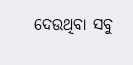ଦେଉଥିବା ସବୁ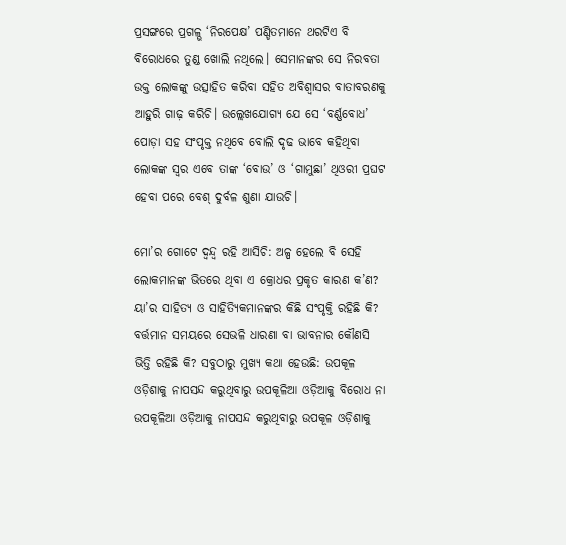ପ୍ରସଙ୍ଗରେ ପ୍ରଗଳ୍ଭ ‘ନିରପେକ୍ଷ’ ପଣ୍ଡିତମାନେ ଥରଟିଏ ବି ବିରୋଧରେ ତୁଣ୍ଡ ଖୋଲି ନଥିଲେ। ସେମାନଙ୍କର ସେ ନିରବତା ଉକ୍ତ ଲୋକଙ୍କୁ ଉତ୍ସାହିତ କରିବା ସହିତ ଅବିଶ୍ୱାସର ବାତାବରଣକୁ ଆହୁରି ଗାଢ଼ କରିଚି। ଉଲ୍ଲେଖଯୋଗ୍ୟ ଯେ ସେ ‘ବର୍ଣ୍ଣବୋଧ’ ପୋଡ଼ା ସହ ସଂପୃକ୍ତ ନଥିବେ ବୋଲି ଦୃଢ ଭାବେ କହିଥିବା ଲୋକଙ୍କ ସ୍ୱର ଏବେ ତାଙ୍କ ‘ବୋଉ’ ଓ ‘ଗାମୁଛା’ ଥିଓରୀ ପ୍ରଘଟ ହେବା ପରେ ବେଶ୍ ଦୁର୍ବଳ ଶୁଣା ଯାଉଚି।

ମୋ’ର ଗୋଟେ ଦ୍ବନ୍ଦ୍ବ ରହି ଆସିଚି: ଅଳ୍ପ ହେଲେ ବି ସେହି ଲୋକମାନଙ୍କ ଭିତରେ ଥିବା ଏ କ୍ରୋଧର ପ୍ରକୃତ କାରଣ କ’ଣ? ୟା’ର ସାହିତ୍ୟ ଓ ସାହିତ୍ୟିକମାନଙ୍କର କିଛି ସଂପୃକ୍ତି ରହିଛି କି? ବର୍ତ୍ତମାନ ସମୟରେ ସେଭଳି ଧାରଣା ବା ଭାବନାର କୌଣସି ଭିତ୍ତି ରହିଛି କି? ସବୁଠାରୁ ମୁଖ୍ୟ କଥା ହେଉଛି: ଉପକୂଳ ଓଡ଼ିଶାକୁ ନାପସନ୍ଦ କରୁଥିବାରୁ ଉପକୂଳିଆ ଓଡ଼ିଆକୁ ବିରୋଧ ନା ଉପକୂଳିଆ ଓଡ଼ିଆକୁ ନାପସନ୍ଦ କରୁଥିବାରୁ ଉପକୂଳ ଓଡ଼ିଶାକୁ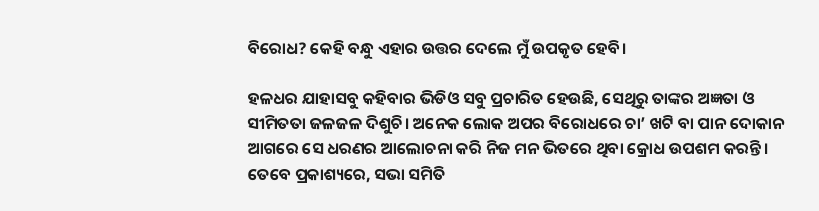ବିରୋଧ? କେହି ବନ୍ଧୁ ଏହାର ଉତ୍ତର ଦେଲେ ମୁଁ ଉପକୃତ ହେବି।

ହଳଧର ଯାହାସବୁ କହିବାର ଭିଡିଓ ସବୁ ପ୍ରଚାରିତ ହେଉଛି, ସେଥିରୁ ତାଙ୍କର ଅଜ୍ଞତା ଓ ସୀମିତତା ଜଳଜଳ ଦିଶୁଚି। ଅନେକ ଲୋକ ଅପର ବିରୋଧରେ ଚା’ ଖଟି ବା ପାନ ଦୋକାନ ଆଗରେ ସେ ଧରଣର ଆଲୋଚନା କରି ନିଜ ମନ ଭିତରେ ଥିବା କ୍ରୋଧ ଉପଶମ କରନ୍ତି। ତେବେ ପ୍ରକାଶ୍ୟରେ, ସଭା ସମିତି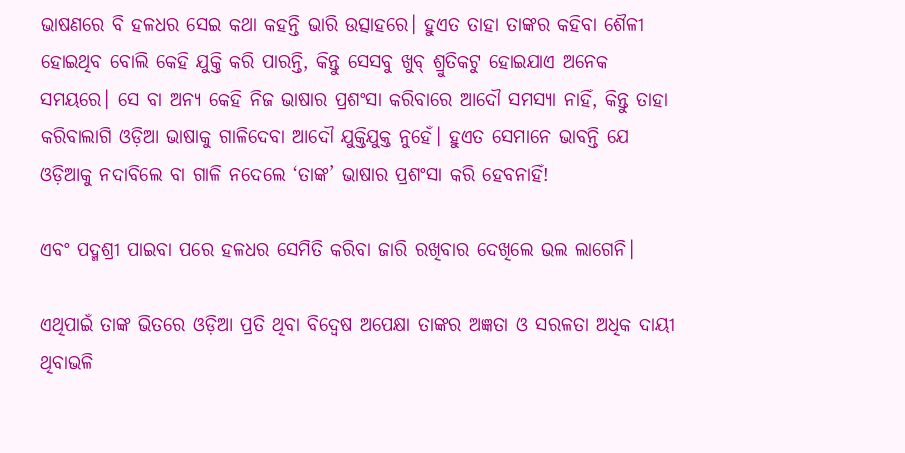ଭାଷଣରେ ବି ହଳଧର ସେଇ କଥା କହନ୍ତି ଭାରି ଉତ୍ସାହରେ। ହୁଏତ ତାହା ତାଙ୍କର କହିବା ଶୈଳୀ ହୋଇଥିବ ବୋଲି କେହି ଯୁକ୍ତି କରି ପାରନ୍ତି, କିନ୍ତୁ ସେସବୁ ଖୁବ୍ ଶ୍ରୁତିକଟୁ ହୋଇଯାଏ ଅନେକ ସମୟରେ। ସେ ବା ଅନ୍ୟ କେହି ନିଜ ଭାଷାର ପ୍ରଶଂସା କରିବାରେ ଆଦୌ ସମସ୍ୟା ନାହିଁ, କିନ୍ତୁ ତାହା କରିବାଲାଗି ଓଡ଼ିଆ ଭାଷାକୁ ଗାଳିଦେବା ଆଦୌ ଯୁକ୍ତିଯୁକ୍ତ ନୁହେଁ। ହୁଏତ ସେମାନେ ଭାବନ୍ତି ଯେ ଓଡ଼ିଆକୁ ନଦାବିଲେ ବା ଗାଳି ନଦେଲେ ‘ତାଙ୍କ’ ଭାଷାର ପ୍ରଶଂସା କରି ହେବନାହିଁ!

ଏବଂ ପଦ୍ମଶ୍ରୀ ପାଇବା ପରେ ହଳଧର ସେମିତି କରିବା ଜାରି ରଖିବାର ଦେଖିଲେ ଭଲ ଲାଗେନି।

ଏଥିପାଇଁ ତାଙ୍କ ଭିତରେ ଓଡ଼ିଆ ପ୍ରତି ଥିବା ବିଦ୍ବେଷ ଅପେକ୍ଷା ତାଙ୍କର ଅଜ୍ଞତା ଓ ସରଳତା ଅଧିକ ଦାୟୀ ଥିବାଭଳି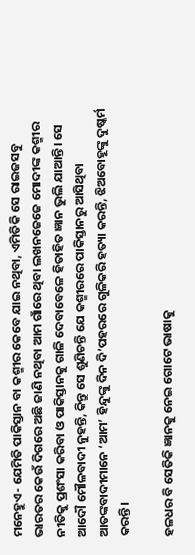ମନେହୁଏ- ଯେମିତି ପାକିସ୍ତାନ ବା କଶ୍ମୀର କେବେ ଯାଇ ନଥିବା, ଏମିତିକି ସେ ରାଇଜସବୁ ଭାରତର କେଉଁ ଦିଗରେ ଅଛି ଜାଣି ନଥିବା ଆମ ଗାଁରେ ଥିବା ଲଖନଜେଜେ ମୋଦୀଙ୍କ କଶ୍ମୀର ନୀତିକୁ ପ୍ରଶଂସା କରିବା ଓ ପାକିସ୍ତାନକୁ ଗାଳି ଦେବାବେଳେ ହିତାହିତ ଜ୍ଞାନ ଭୁଲି ଯାଆନ୍ତି। ସେ ଆଦୌ ମୌଳବାଦୀ ନୁହନ୍ତି, କିନ୍ତୁ ସେ ଶୁଣିଚନ୍ତି ଯେ କଶ୍ମୀରରେ ପାକିସ୍ତାନରୁ ଆସିଥିବା ଆତଙ୍କବାଦୀମାନେ ‘ଆମ’ ହିନ୍ଦୁଙ୍କୁ ଦିନ ଦି’ପହରରେ ଗୁଳିକରି ହତ୍ୟା କରନ୍ତି, ଝିଅବୋହୂଙ୍କୁ ଦୁଷ୍କର୍ମ କରନ୍ତି।

ହଳଧର ବି ସେତିକି ଜ୍ଞାନକୁ ନେଇ ଗୋଟେ ଭାଷାକୁ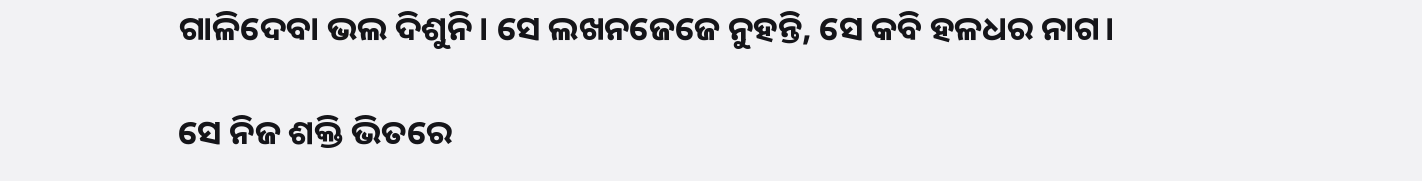ଗାଳିଦେବା ଭଲ ଦିଶୁନି। ସେ ଲଖନଜେଜେ ନୁହନ୍ତି, ସେ କବି ହଳଧର ନାଗ।

ସେ ନିଜ ଶକ୍ତି ଭିତରେ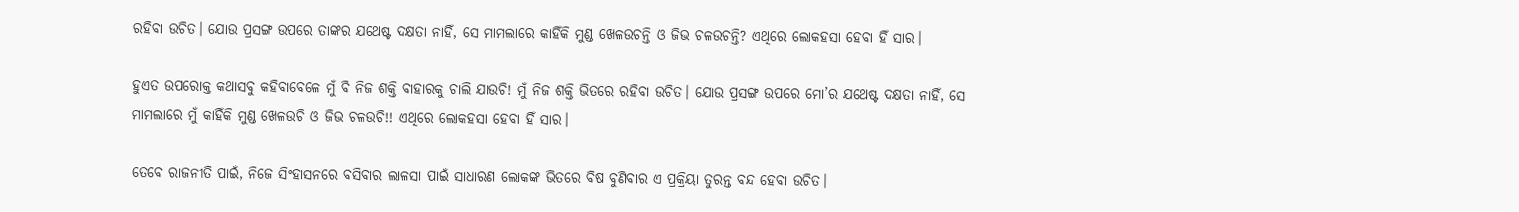ରହିବା ଉଚିତ। ଯୋଉ ପ୍ରସଙ୍ଗ ଉପରେ ତାଙ୍କର ଯଥେଷ୍ଟ ଦକ୍ଷତା ନାହିଁ, ସେ ମାମଲାରେ କାହିଁକି ମୁଣ୍ଡ ଖେଳଉଚନ୍ତି ଓ ଜିଭ ଚଳଉଚନ୍ତି? ଏଥିରେ ଲୋକହସା ହେବା ହିଁ ସାର।

ହୁଏତ ଉପରୋକ୍ତ କଥାସବୁ କହିବାବେଳେ ମୁଁ ବି ନିଜ ଶକ୍ତି ବାହାରକୁ ଚାଲି ଯାଉଚି! ମୁଁ ନିଜ ଶକ୍ତି ଭିତରେ ରହିବା ଉଚିତ। ଯୋଉ ପ୍ରସଙ୍ଗ ଉପରେ ମୋ’ର ଯଥେଷ୍ଟ ଦକ୍ଷତା ନାହିଁ, ସେ ମାମଲାରେ ମୁଁ କାହିଁକି ମୁଣ୍ଡ ଖେଳଉଚି ଓ ଜିଭ ଚଳଉଚି!! ଏଥିରେ ଲୋକହସା ହେବା ହିଁ ସାର।

ତେବେ ରାଜନୀତି ପାଇଁ, ନିଜେ ସିଂହାସନରେ ବସିବାର ଲାଳସା ପାଇଁ ସାଧାରଣ ଲୋକଙ୍କ ଭିତରେ ବିଷ ବୁଣିବାର ଏ ପ୍ରକ୍ରିୟା ତୁରନ୍ତ ବନ୍ଦ ହେବା ଉଚିତ।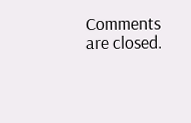Comments are closed.